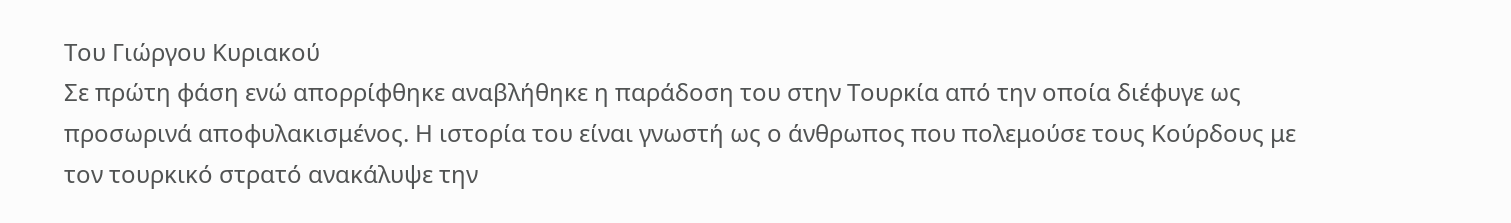Του Γιώργου Κυριακού
Σε πρώτη φάση ενώ απορρίφθηκε αναβλήθηκε η παράδοση του στην Τουρκία από την οποία διέφυγε ως προσωρινά αποφυλακισμένος. Η ιστορία του είναι γνωστή ως ο άνθρωπος που πολεμούσε τους Κούρδους με τον τουρκικό στρατό ανακάλυψε την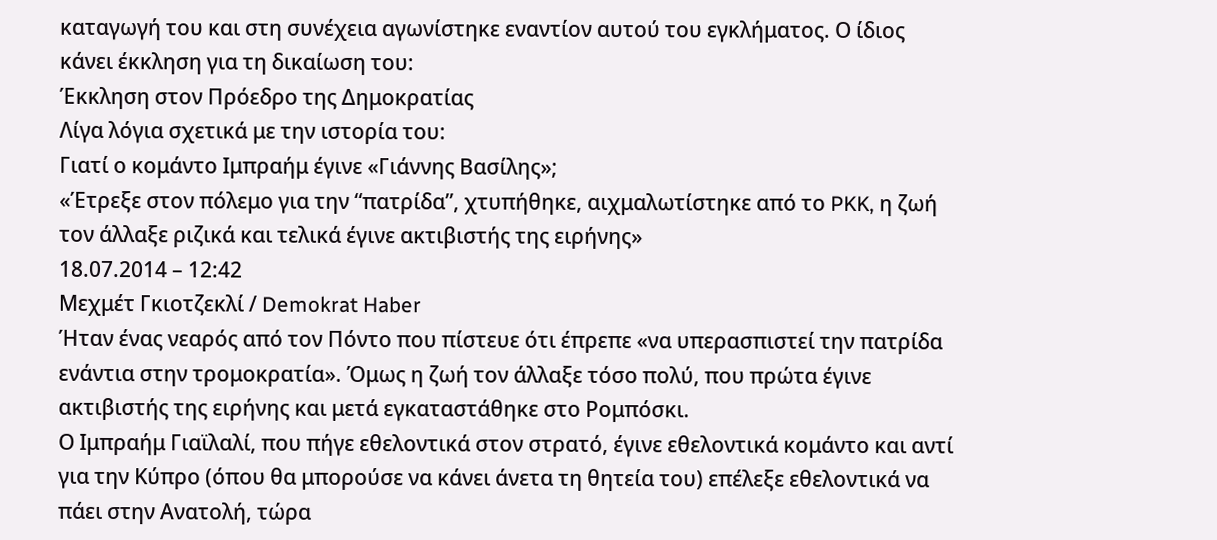καταγωγή του και στη συνέχεια αγωνίστηκε εναντίον αυτού του εγκλήματος. Ο ίδιος κάνει έκκληση για τη δικαίωση του:
Έκκληση στον Πρόεδρο της Δημοκρατίας
Λίγα λόγια σχετικά με την ιστορία του:
Γιατί ο κομάντο Ιμπραήμ έγινε «Γιάννης Βασίλης»;
«Έτρεξε στον πόλεμο για την “πατρίδα”, χτυπήθηκε, αιχμαλωτίστηκε από το PKK, η ζωή τον άλλαξε ριζικά και τελικά έγινε ακτιβιστής της ειρήνης»
18.07.2014 – 12:42
Μεχμέτ Γκιοτζεκλί / Demokrat Haber
Ήταν ένας νεαρός από τον Πόντο που πίστευε ότι έπρεπε «να υπερασπιστεί την πατρίδα ενάντια στην τρομοκρατία». Όμως η ζωή τον άλλαξε τόσο πολύ, που πρώτα έγινε ακτιβιστής της ειρήνης και μετά εγκαταστάθηκε στο Ρομπόσκι.
Ο Ιμπραήμ Γιαϊλαλί, που πήγε εθελοντικά στον στρατό, έγινε εθελοντικά κομάντο και αντί για την Κύπρο (όπου θα μπορούσε να κάνει άνετα τη θητεία του) επέλεξε εθελοντικά να πάει στην Ανατολή, τώρα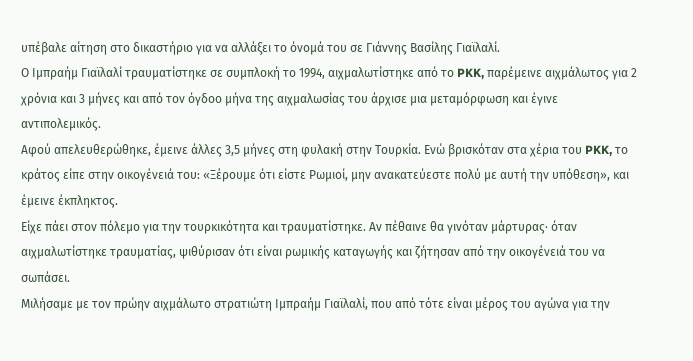υπέβαλε αίτηση στο δικαστήριο για να αλλάξει το όνομά του σε Γιάννης Βασίλης Γιαϊλαλί.
Ο Ιμπραήμ Γιαϊλαλί τραυματίστηκε σε συμπλοκή το 1994, αιχμαλωτίστηκε από το PKK, παρέμεινε αιχμάλωτος για 2 χρόνια και 3 μήνες και από τον όγδοο μήνα της αιχμαλωσίας του άρχισε μια μεταμόρφωση και έγινε αντιπολεμικός.
Αφού απελευθερώθηκε, έμεινε άλλες 3,5 μήνες στη φυλακή στην Τουρκία. Ενώ βρισκόταν στα χέρια του PKK, το κράτος είπε στην οικογένειά του: «Ξέρουμε ότι είστε Ρωμιοί, μην ανακατεύεστε πολύ με αυτή την υπόθεση», και έμεινε έκπληκτος.
Είχε πάει στον πόλεμο για την τουρκικότητα και τραυματίστηκε. Αν πέθαινε θα γινόταν μάρτυρας· όταν αιχμαλωτίστηκε τραυματίας, ψιθύρισαν ότι είναι ρωμικής καταγωγής και ζήτησαν από την οικογένειά του να σωπάσει.
Μιλήσαμε με τον πρώην αιχμάλωτο στρατιώτη Ιμπραήμ Γιαϊλαλί, που από τότε είναι μέρος του αγώνα για την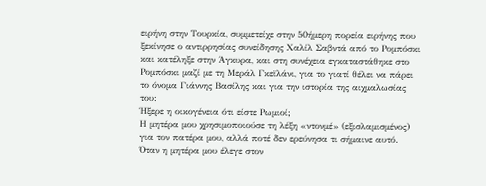ειρήνη στην Τουρκία, συμμετείχε στην 50ήμερη πορεία ειρήνης που ξεκίνησε ο αντιρρησίας συνείδησης Χαλίλ Σαβντά από το Ρομπόσκι και κατέληξε στην Άγκυρα, και στη συνέχεια εγκαταστάθηκε στο Ρομπόσκι μαζί με τη Μεράλ Γκεϊλάνι, για το γιατί θέλει να πάρει το όνομα Γιάννης Βασίλης και για την ιστορία της αιχμαλωσίας του:
Ήξερε η οικογένεια ότι είστε Ρωμιοί;
Η μητέρα μου χρησιμοποιούσε τη λέξη «ντονμέ» (εξισλαμισμένος) για τον πατέρα μου, αλλά ποτέ δεν ερεύνησα τι σήμαινε αυτό. Όταν η μητέρα μου έλεγε στον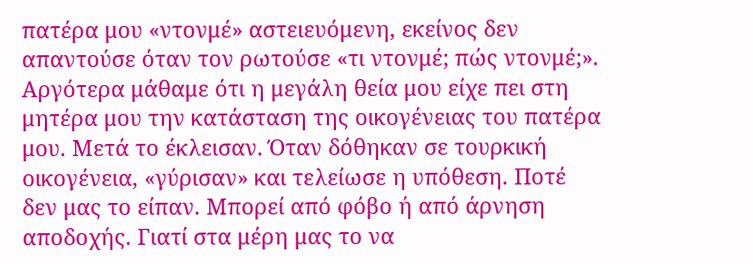πατέρα μου «ντονμέ» αστειευόμενη, εκείνος δεν απαντούσε όταν τον ρωτούσε «τι ντονμέ; πώς ντονμέ;». Αργότερα μάθαμε ότι η μεγάλη θεία μου είχε πει στη μητέρα μου την κατάσταση της οικογένειας του πατέρα μου. Μετά το έκλεισαν. Όταν δόθηκαν σε τουρκική οικογένεια, «γύρισαν» και τελείωσε η υπόθεση. Ποτέ δεν μας το είπαν. Μπορεί από φόβο ή από άρνηση αποδοχής. Γιατί στα μέρη μας το να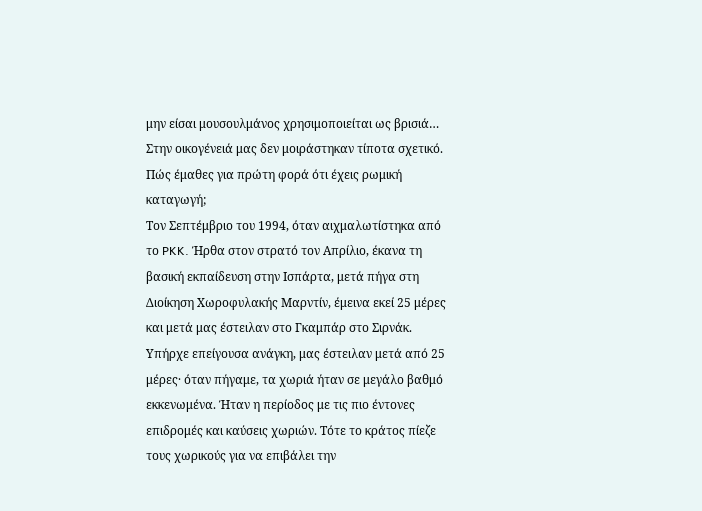μην είσαι μουσουλμάνος χρησιμοποιείται ως βρισιά… Στην οικογένειά μας δεν μοιράστηκαν τίποτα σχετικό.
Πώς έμαθες για πρώτη φορά ότι έχεις ρωμική καταγωγή;
Τον Σεπτέμβριο του 1994, όταν αιχμαλωτίστηκα από το PKK. Ήρθα στον στρατό τον Απρίλιο, έκανα τη βασική εκπαίδευση στην Ισπάρτα, μετά πήγα στη Διοίκηση Χωροφυλακής Μαρντίν, έμεινα εκεί 25 μέρες και μετά μας έστειλαν στο Γκαμπάρ στο Σιρνάκ. Υπήρχε επείγουσα ανάγκη, μας έστειλαν μετά από 25 μέρες· όταν πήγαμε, τα χωριά ήταν σε μεγάλο βαθμό εκκενωμένα. Ήταν η περίοδος με τις πιο έντονες επιδρομές και καύσεις χωριών. Τότε το κράτος πίεζε τους χωρικούς για να επιβάλει την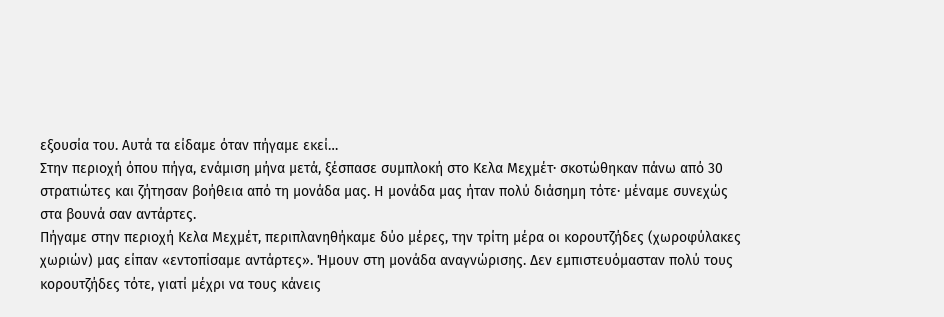εξουσία του. Αυτά τα είδαμε όταν πήγαμε εκεί…
Στην περιοχή όπου πήγα, ενάμιση μήνα μετά, ξέσπασε συμπλοκή στο Κελα Μεχμέτ· σκοτώθηκαν πάνω από 30 στρατιώτες και ζήτησαν βοήθεια από τη μονάδα μας. Η μονάδα μας ήταν πολύ διάσημη τότε· μέναμε συνεχώς στα βουνά σαν αντάρτες.
Πήγαμε στην περιοχή Κελα Μεχμέτ, περιπλανηθήκαμε δύο μέρες, την τρίτη μέρα οι κορουτζήδες (χωροφύλακες χωριών) μας είπαν «εντοπίσαμε αντάρτες». Ήμουν στη μονάδα αναγνώρισης. Δεν εμπιστευόμασταν πολύ τους κορουτζήδες τότε, γιατί μέχρι να τους κάνεις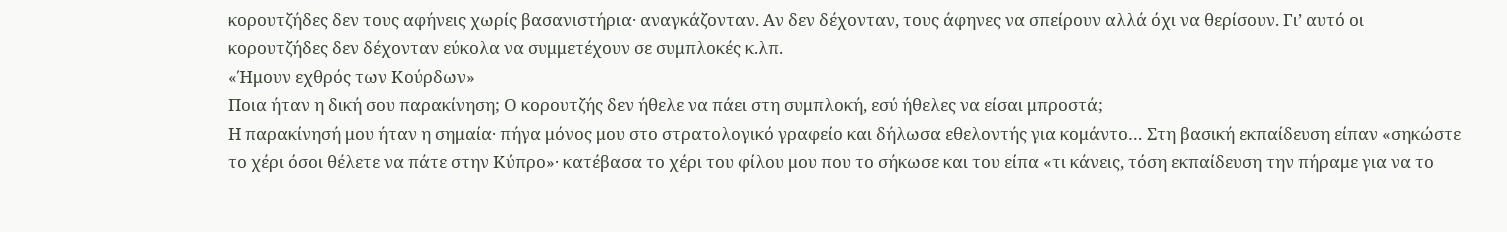κορουτζήδες δεν τους αφήνεις χωρίς βασανιστήρια· αναγκάζονταν. Αν δεν δέχονταν, τους άφηνες να σπείρουν αλλά όχι να θερίσουν. Γι’ αυτό οι κορουτζήδες δεν δέχονταν εύκολα να συμμετέχουν σε συμπλοκές κ.λπ.
«Ήμουν εχθρός των Κούρδων»
Ποια ήταν η δική σου παρακίνηση; Ο κορουτζής δεν ήθελε να πάει στη συμπλοκή, εσύ ήθελες να είσαι μπροστά;
Η παρακίνησή μου ήταν η σημαία· πήγα μόνος μου στο στρατολογικό γραφείο και δήλωσα εθελοντής για κομάντο… Στη βασική εκπαίδευση είπαν «σηκώστε το χέρι όσοι θέλετε να πάτε στην Κύπρο»· κατέβασα το χέρι του φίλου μου που το σήκωσε και του είπα «τι κάνεις, τόση εκπαίδευση την πήραμε για να το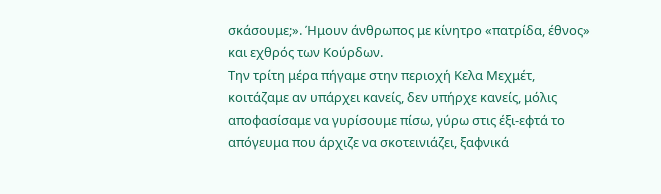σκάσουμε;». Ήμουν άνθρωπος με κίνητρο «πατρίδα, έθνος» και εχθρός των Κούρδων.
Την τρίτη μέρα πήγαμε στην περιοχή Κελα Μεχμέτ, κοιτάζαμε αν υπάρχει κανείς, δεν υπήρχε κανείς, μόλις αποφασίσαμε να γυρίσουμε πίσω, γύρω στις έξι-εφτά το απόγευμα που άρχιζε να σκοτεινιάζει, ξαφνικά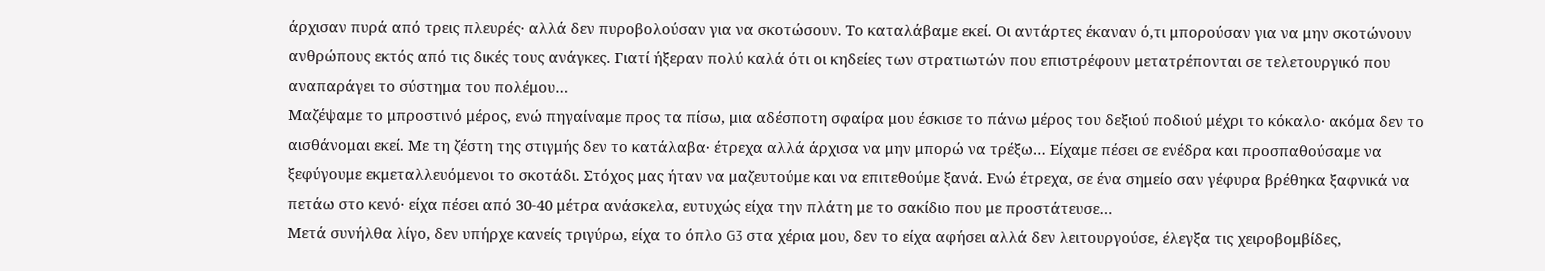άρχισαν πυρά από τρεις πλευρές· αλλά δεν πυροβολούσαν για να σκοτώσουν. Το καταλάβαμε εκεί. Οι αντάρτες έκαναν ό,τι μπορούσαν για να μην σκοτώνουν ανθρώπους εκτός από τις δικές τους ανάγκες. Γιατί ήξεραν πολύ καλά ότι οι κηδείες των στρατιωτών που επιστρέφουν μετατρέπονται σε τελετουργικό που αναπαράγει το σύστημα του πολέμου…
Μαζέψαμε το μπροστινό μέρος, ενώ πηγαίναμε προς τα πίσω, μια αδέσποτη σφαίρα μου έσκισε το πάνω μέρος του δεξιού ποδιού μέχρι το κόκαλο· ακόμα δεν το αισθάνομαι εκεί. Με τη ζέστη της στιγμής δεν το κατάλαβα· έτρεχα αλλά άρχισα να μην μπορώ να τρέξω… Είχαμε πέσει σε ενέδρα και προσπαθούσαμε να ξεφύγουμε εκμεταλλευόμενοι το σκοτάδι. Στόχος μας ήταν να μαζευτούμε και να επιτεθούμε ξανά. Ενώ έτρεχα, σε ένα σημείο σαν γέφυρα βρέθηκα ξαφνικά να πετάω στο κενό· είχα πέσει από 30-40 μέτρα ανάσκελα, ευτυχώς είχα την πλάτη με το σακίδιο που με προστάτευσε…
Μετά συνήλθα λίγο, δεν υπήρχε κανείς τριγύρω, είχα το όπλο G3 στα χέρια μου, δεν το είχα αφήσει αλλά δεν λειτουργούσε, έλεγξα τις χειροβομβίδες,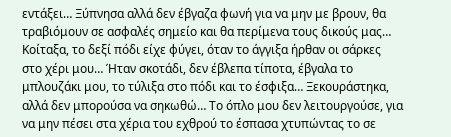εντάξει… Ξύπνησα αλλά δεν έβγαζα φωνή για να μην με βρουν, θα τραβιόμουν σε ασφαλές σημείο και θα περίμενα τους δικούς μας… Κοίταξα, το δεξί πόδι είχε φύγει, όταν το άγγιξα ήρθαν οι σάρκες στο χέρι μου… Ήταν σκοτάδι, δεν έβλεπα τίποτα, έβγαλα το μπλουζάκι μου, το τύλιξα στο πόδι και το έσφιξα… Ξεκουράστηκα, αλλά δεν μπορούσα να σηκωθώ… Το όπλο μου δεν λειτουργούσε, για να μην πέσει στα χέρια του εχθρού το έσπασα χτυπώντας το σε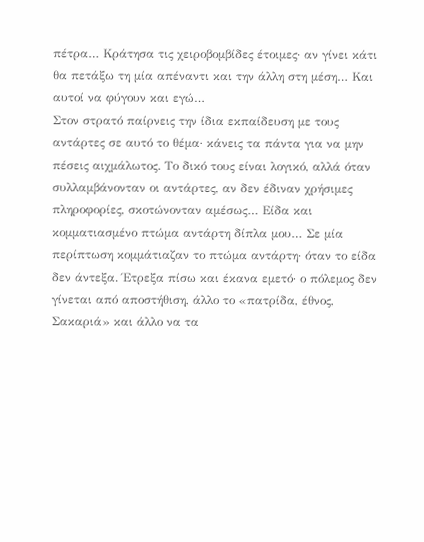πέτρα… Κράτησα τις χειροβομβίδες έτοιμες· αν γίνει κάτι θα πετάξω τη μία απέναντι και την άλλη στη μέση… Και αυτοί να φύγουν και εγώ…
Στον στρατό παίρνεις την ίδια εκπαίδευση με τους αντάρτες σε αυτό το θέμα· κάνεις τα πάντα για να μην πέσεις αιχμάλωτος. Το δικό τους είναι λογικό, αλλά όταν συλλαμβάνονταν οι αντάρτες, αν δεν έδιναν χρήσιμες πληροφορίες, σκοτώνονταν αμέσως… Είδα και κομματιασμένο πτώμα αντάρτη δίπλα μου… Σε μία περίπτωση κομμάτιαζαν το πτώμα αντάρτη· όταν το είδα δεν άντεξα. Έτρεξα πίσω και έκανα εμετό· ο πόλεμος δεν γίνεται από αποστήθιση, άλλο το «πατρίδα, έθνος, Σακαριά» και άλλο να τα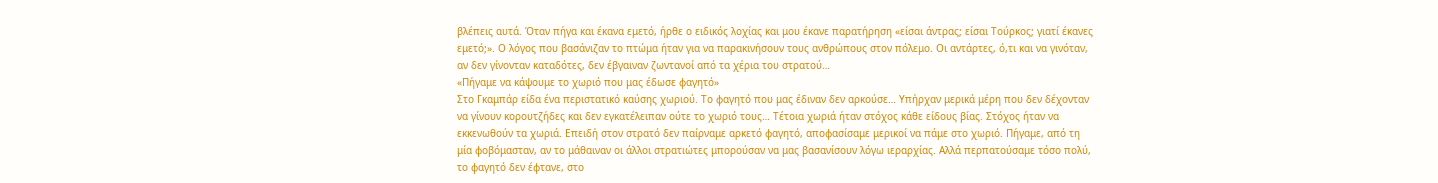βλέπεις αυτά. Όταν πήγα και έκανα εμετό, ήρθε ο ειδικός λοχίας και μου έκανε παρατήρηση «είσαι άντρας; είσαι Τούρκος; γιατί έκανες εμετό;». Ο λόγος που βασάνιζαν το πτώμα ήταν για να παρακινήσουν τους ανθρώπους στον πόλεμο. Οι αντάρτες, ό,τι και να γινόταν, αν δεν γίνονταν καταδότες, δεν έβγαιναν ζωντανοί από τα χέρια του στρατού…
«Πήγαμε να κάψουμε το χωριό που μας έδωσε φαγητό»
Στο Γκαμπάρ είδα ένα περιστατικό καύσης χωριού. Το φαγητό που μας έδιναν δεν αρκούσε… Υπήρχαν μερικά μέρη που δεν δέχονταν να γίνουν κορουτζήδες και δεν εγκατέλειπαν ούτε το χωριό τους… Τέτοια χωριά ήταν στόχος κάθε είδους βίας. Στόχος ήταν να εκκενωθούν τα χωριά. Επειδή στον στρατό δεν παίρναμε αρκετό φαγητό, αποφασίσαμε μερικοί να πάμε στο χωριό. Πήγαμε, από τη μία φοβόμασταν, αν το μάθαιναν οι άλλοι στρατιώτες μπορούσαν να μας βασανίσουν λόγω ιεραρχίας. Αλλά περπατούσαμε τόσο πολύ, το φαγητό δεν έφτανε, στο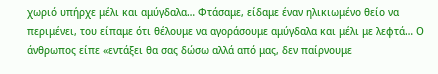χωριό υπήρχε μέλι και αμύγδαλα… Φτάσαμε, είδαμε έναν ηλικιωμένο θείο να περιμένει, του είπαμε ότι θέλουμε να αγοράσουμε αμύγδαλα και μέλι με λεφτά… Ο άνθρωπος είπε «εντάξει θα σας δώσω αλλά από μας, δεν παίρνουμε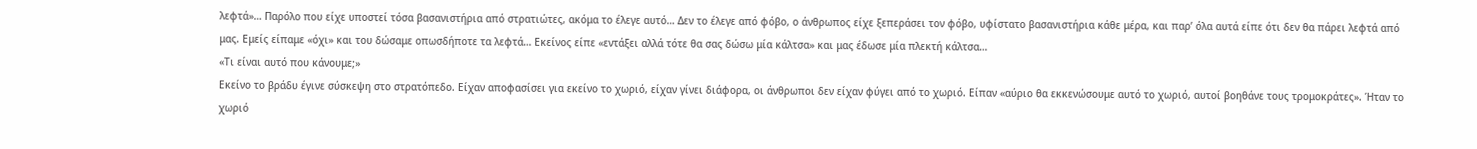λεφτά»… Παρόλο που είχε υποστεί τόσα βασανιστήρια από στρατιώτες, ακόμα το έλεγε αυτό… Δεν το έλεγε από φόβο, ο άνθρωπος είχε ξεπεράσει τον φόβο, υφίστατο βασανιστήρια κάθε μέρα, και παρ’ όλα αυτά είπε ότι δεν θα πάρει λεφτά από μας. Εμείς είπαμε «όχι» και του δώσαμε οπωσδήποτε τα λεφτά… Εκείνος είπε «εντάξει αλλά τότε θα σας δώσω μία κάλτσα» και μας έδωσε μία πλεκτή κάλτσα…
«Τι είναι αυτό που κάνουμε;»
Εκείνο το βράδυ έγινε σύσκεψη στο στρατόπεδο. Είχαν αποφασίσει για εκείνο το χωριό, είχαν γίνει διάφορα, οι άνθρωποι δεν είχαν φύγει από το χωριό. Είπαν «αύριο θα εκκενώσουμε αυτό το χωριό, αυτοί βοηθάνε τους τρομοκράτες». Ήταν το χωριό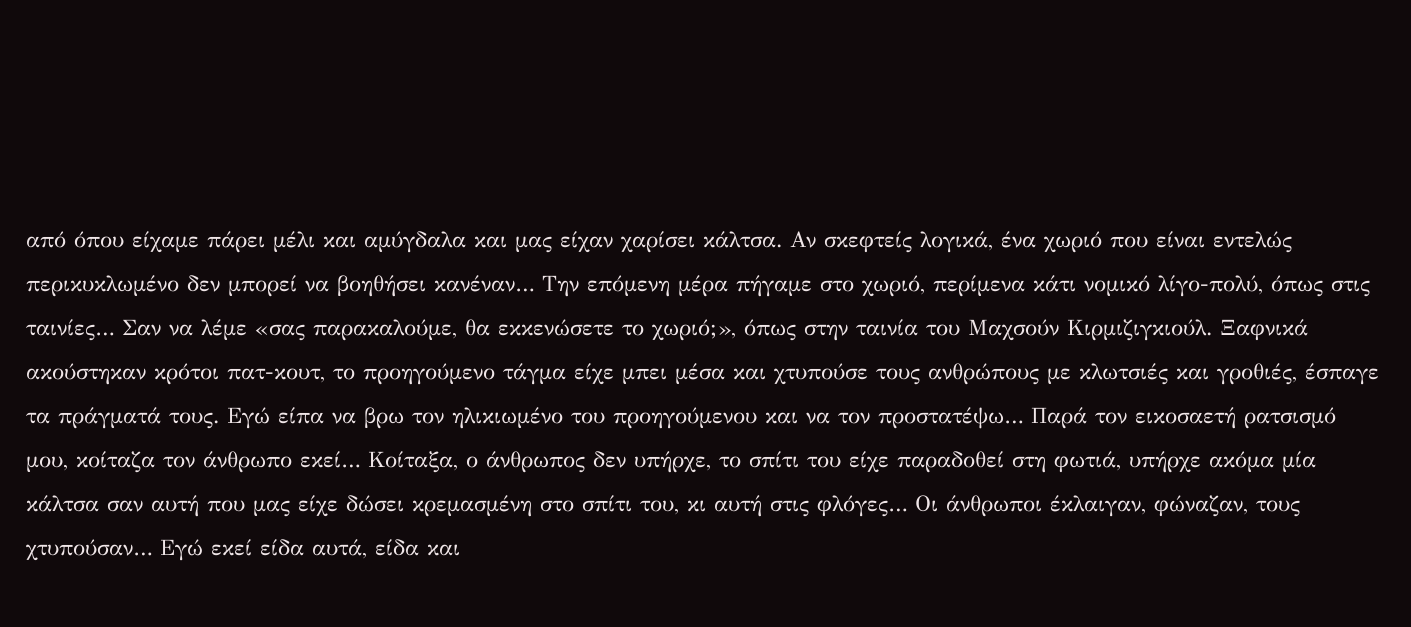από όπου είχαμε πάρει μέλι και αμύγδαλα και μας είχαν χαρίσει κάλτσα. Αν σκεφτείς λογικά, ένα χωριό που είναι εντελώς περικυκλωμένο δεν μπορεί να βοηθήσει κανέναν… Την επόμενη μέρα πήγαμε στο χωριό, περίμενα κάτι νομικό λίγο-πολύ, όπως στις ταινίες… Σαν να λέμε «σας παρακαλούμε, θα εκκενώσετε το χωριό;», όπως στην ταινία του Μαχσούν Κιρμιζιγκιούλ. Ξαφνικά ακούστηκαν κρότοι πατ-κουτ, το προηγούμενο τάγμα είχε μπει μέσα και χτυπούσε τους ανθρώπους με κλωτσιές και γροθιές, έσπαγε τα πράγματά τους. Εγώ είπα να βρω τον ηλικιωμένο του προηγούμενου και να τον προστατέψω… Παρά τον εικοσαετή ρατσισμό μου, κοίταζα τον άνθρωπο εκεί… Κοίταξα, ο άνθρωπος δεν υπήρχε, το σπίτι του είχε παραδοθεί στη φωτιά, υπήρχε ακόμα μία κάλτσα σαν αυτή που μας είχε δώσει κρεμασμένη στο σπίτι του, κι αυτή στις φλόγες… Οι άνθρωποι έκλαιγαν, φώναζαν, τους χτυπούσαν… Εγώ εκεί είδα αυτά, είδα και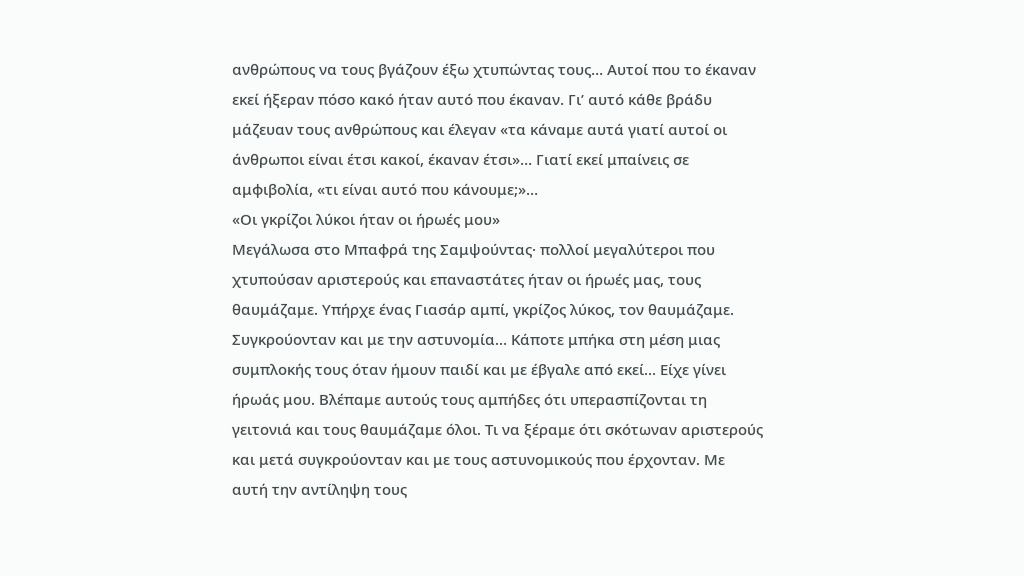ανθρώπους να τους βγάζουν έξω χτυπώντας τους… Αυτοί που το έκαναν εκεί ήξεραν πόσο κακό ήταν αυτό που έκαναν. Γι’ αυτό κάθε βράδυ μάζευαν τους ανθρώπους και έλεγαν «τα κάναμε αυτά γιατί αυτοί οι άνθρωποι είναι έτσι κακοί, έκαναν έτσι»… Γιατί εκεί μπαίνεις σε αμφιβολία, «τι είναι αυτό που κάνουμε;»…
«Οι γκρίζοι λύκοι ήταν οι ήρωές μου»
Μεγάλωσα στο Μπαφρά της Σαμψούντας· πολλοί μεγαλύτεροι που χτυπούσαν αριστερούς και επαναστάτες ήταν οι ήρωές μας, τους θαυμάζαμε. Υπήρχε ένας Γιασάρ αμπί, γκρίζος λύκος, τον θαυμάζαμε. Συγκρούονταν και με την αστυνομία… Κάποτε μπήκα στη μέση μιας συμπλοκής τους όταν ήμουν παιδί και με έβγαλε από εκεί… Είχε γίνει ήρωάς μου. Βλέπαμε αυτούς τους αμπήδες ότι υπερασπίζονται τη γειτονιά και τους θαυμάζαμε όλοι. Τι να ξέραμε ότι σκότωναν αριστερούς και μετά συγκρούονταν και με τους αστυνομικούς που έρχονταν. Με αυτή την αντίληψη τους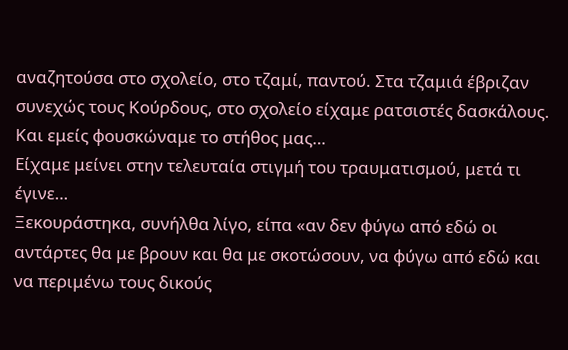αναζητούσα στο σχολείο, στο τζαμί, παντού. Στα τζαμιά έβριζαν συνεχώς τους Κούρδους, στο σχολείο είχαμε ρατσιστές δασκάλους. Και εμείς φουσκώναμε το στήθος μας…
Είχαμε μείνει στην τελευταία στιγμή του τραυματισμού, μετά τι έγινε…
Ξεκουράστηκα, συνήλθα λίγο, είπα «αν δεν φύγω από εδώ οι αντάρτες θα με βρουν και θα με σκοτώσουν, να φύγω από εδώ και να περιμένω τους δικούς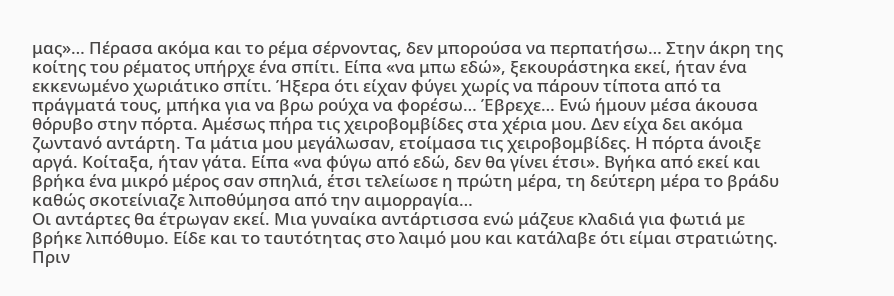μας»… Πέρασα ακόμα και το ρέμα σέρνοντας, δεν μπορούσα να περπατήσω… Στην άκρη της κοίτης του ρέματος υπήρχε ένα σπίτι. Είπα «να μπω εδώ», ξεκουράστηκα εκεί, ήταν ένα εκκενωμένο χωριάτικο σπίτι. Ήξερα ότι είχαν φύγει χωρίς να πάρουν τίποτα από τα πράγματά τους, μπήκα για να βρω ρούχα να φορέσω… Έβρεχε… Ενώ ήμουν μέσα άκουσα θόρυβο στην πόρτα. Αμέσως πήρα τις χειροβομβίδες στα χέρια μου. Δεν είχα δει ακόμα ζωντανό αντάρτη. Τα μάτια μου μεγάλωσαν, ετοίμασα τις χειροβομβίδες. Η πόρτα άνοιξε αργά. Κοίταξα, ήταν γάτα. Είπα «να φύγω από εδώ, δεν θα γίνει έτσι». Βγήκα από εκεί και βρήκα ένα μικρό μέρος σαν σπηλιά, έτσι τελείωσε η πρώτη μέρα, τη δεύτερη μέρα το βράδυ καθώς σκοτείνιαζε λιποθύμησα από την αιμορραγία…
Οι αντάρτες θα έτρωγαν εκεί. Μια γυναίκα αντάρτισσα ενώ μάζευε κλαδιά για φωτιά με βρήκε λιπόθυμο. Είδε και το ταυτότητας στο λαιμό μου και κατάλαβε ότι είμαι στρατιώτης. Πριν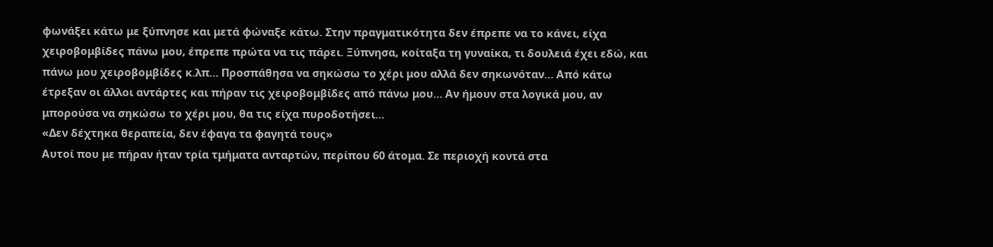φωνάξει κάτω με ξύπνησε και μετά φώναξε κάτω. Στην πραγματικότητα δεν έπρεπε να το κάνει, είχα χειροβομβίδες πάνω μου, έπρεπε πρώτα να τις πάρει. Ξύπνησα, κοίταξα τη γυναίκα, τι δουλειά έχει εδώ, και πάνω μου χειροβομβίδες κ.λπ… Προσπάθησα να σηκώσω το χέρι μου αλλά δεν σηκωνόταν… Από κάτω έτρεξαν οι άλλοι αντάρτες και πήραν τις χειροβομβίδες από πάνω μου… Αν ήμουν στα λογικά μου, αν μπορούσα να σηκώσω το χέρι μου, θα τις είχα πυροδοτήσει…
«Δεν δέχτηκα θεραπεία, δεν έφαγα τα φαγητά τους»
Αυτοί που με πήραν ήταν τρία τμήματα ανταρτών, περίπου 60 άτομα. Σε περιοχή κοντά στα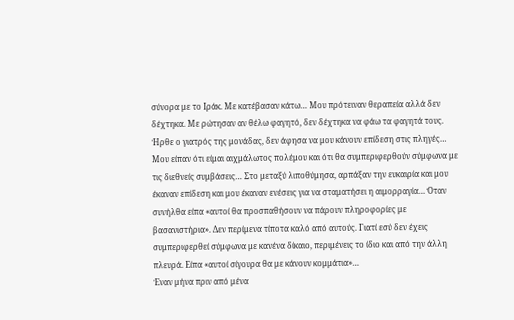σύνορα με το Ιράκ. Με κατέβασαν κάτω… Μου πρότειναν θεραπεία αλλά δεν δέχτηκα. Με ρώτησαν αν θέλω φαγητό, δεν δέχτηκα να φάω τα φαγητά τους. Ήρθε ο γιατρός της μονάδας, δεν άφησα να μου κάνουν επίδεση στις πληγές… Μου είπαν ότι είμαι αιχμάλωτος πολέμου και ότι θα συμπεριφερθούν σύμφωνα με τις διεθνείς συμβάσεις… Στο μεταξύ λιποθύμησα, αρπάξαν την ευκαιρία και μου έκαναν επίδεση και μου έκαναν ενέσεις για να σταματήσει η αιμορραγία… Όταν συνήλθα είπα «αυτοί θα προσπαθήσουν να πάρουν πληροφορίες με βασανιστήρια». Δεν περίμενα τίποτα καλό από αυτούς. Γιατί εσύ δεν έχεις συμπεριφερθεί σύμφωνα με κανένα δίκαιο, περιμένεις το ίδιο και από την άλλη πλευρά. Είπα «αυτοί σίγουρα θα με κάνουν κομμάτια»…
Έναν μήνα πριν από μένα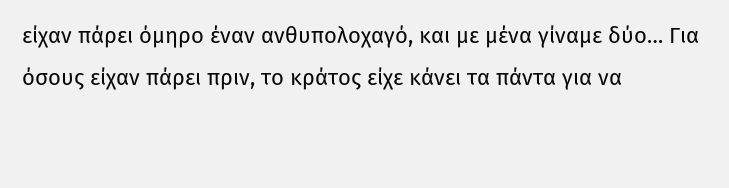είχαν πάρει όμηρο έναν ανθυπολοχαγό, και με μένα γίναμε δύο… Για όσους είχαν πάρει πριν, το κράτος είχε κάνει τα πάντα για να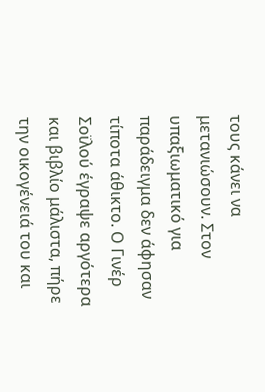τους κάνει να μετανιώσουν. Στον υπαξιωματικό για παράδειγμα δεν άφησαν τίποτα άθικτο. Ο Γινέρ Σοϊλού έγραψε αργότερα και βιβλίο μάλιστα, πήρε την οικογένειά του και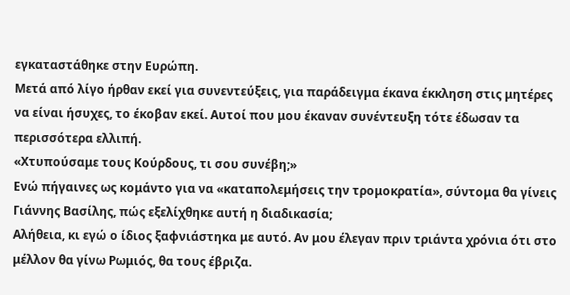εγκαταστάθηκε στην Ευρώπη.
Μετά από λίγο ήρθαν εκεί για συνεντεύξεις, για παράδειγμα έκανα έκκληση στις μητέρες να είναι ήσυχες, το έκοβαν εκεί. Αυτοί που μου έκαναν συνέντευξη τότε έδωσαν τα περισσότερα ελλιπή.
«Χτυπούσαμε τους Κούρδους, τι σου συνέβη;»
Ενώ πήγαινες ως κομάντο για να «καταπολεμήσεις την τρομοκρατία», σύντομα θα γίνεις Γιάννης Βασίλης, πώς εξελίχθηκε αυτή η διαδικασία;
Αλήθεια, κι εγώ ο ίδιος ξαφνιάστηκα με αυτό. Αν μου έλεγαν πριν τριάντα χρόνια ότι στο μέλλον θα γίνω Ρωμιός, θα τους έβριζα.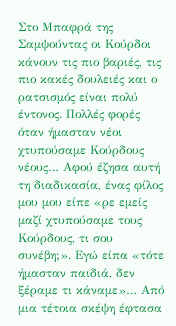Στο Μπαφρά της Σαμψούντας οι Κούρδοι κάνουν τις πιο βαριές, τις πιο κακές δουλειές και ο ρατσισμός είναι πολύ έντονος. Πολλές φορές όταν ήμασταν νέοι χτυπούσαμε Κούρδους νέους… Αφού έζησα αυτή τη διαδικασία, ένας φίλος μου μου είπε «ρε εμείς μαζί χτυπούσαμε τους Κούρδους, τι σου συνέβη;». Εγώ είπα «τότε ήμασταν παιδιά, δεν ξέραμε τι κάναμε»… Από μια τέτοια σκέψη έφτασα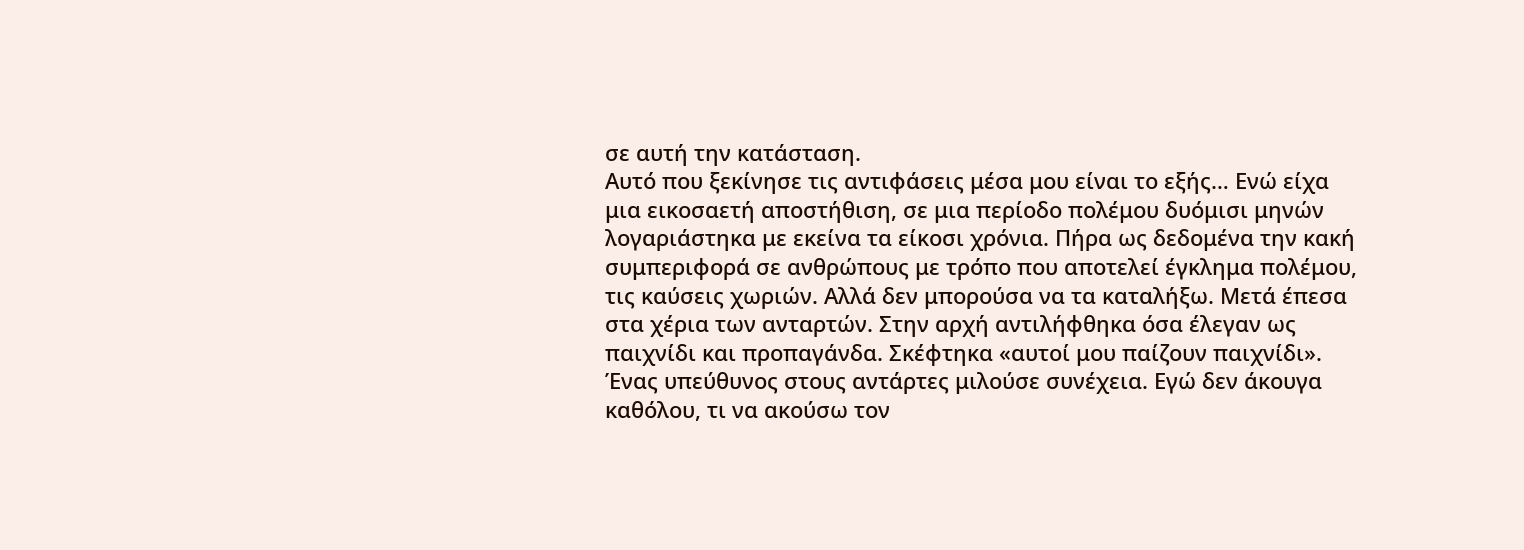σε αυτή την κατάσταση.
Αυτό που ξεκίνησε τις αντιφάσεις μέσα μου είναι το εξής… Ενώ είχα μια εικοσαετή αποστήθιση, σε μια περίοδο πολέμου δυόμισι μηνών λογαριάστηκα με εκείνα τα είκοσι χρόνια. Πήρα ως δεδομένα την κακή συμπεριφορά σε ανθρώπους με τρόπο που αποτελεί έγκλημα πολέμου, τις καύσεις χωριών. Αλλά δεν μπορούσα να τα καταλήξω. Μετά έπεσα στα χέρια των ανταρτών. Στην αρχή αντιλήφθηκα όσα έλεγαν ως παιχνίδι και προπαγάνδα. Σκέφτηκα «αυτοί μου παίζουν παιχνίδι». Ένας υπεύθυνος στους αντάρτες μιλούσε συνέχεια. Εγώ δεν άκουγα καθόλου, τι να ακούσω τον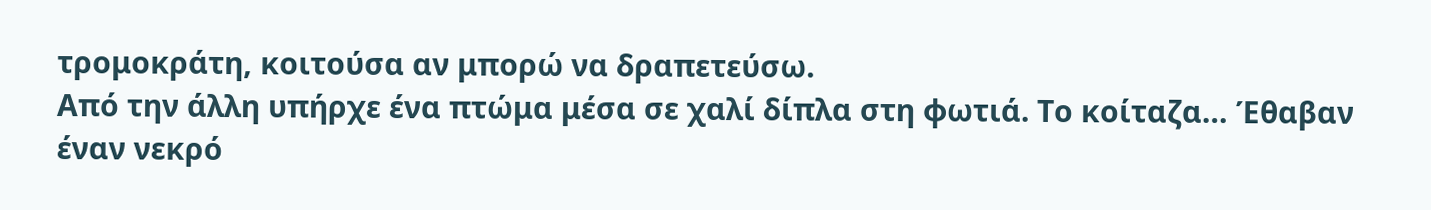τρομοκράτη, κοιτούσα αν μπορώ να δραπετεύσω.
Από την άλλη υπήρχε ένα πτώμα μέσα σε χαλί δίπλα στη φωτιά. Το κοίταζα… Έθαβαν έναν νεκρό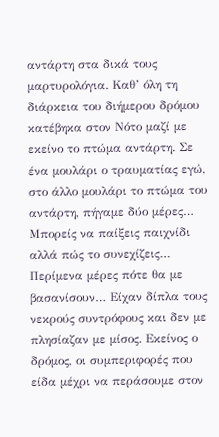αντάρτη στα δικά τους μαρτυρολόγια. Καθ’ όλη τη διάρκεια του διήμερου δρόμου κατέβηκα στον Νότο μαζί με εκείνο το πτώμα αντάρτη. Σε ένα μουλάρι ο τραυματίας εγώ, στο άλλο μουλάρι το πτώμα του αντάρτη, πήγαμε δύο μέρες…
Μπορείς να παίξεις παιχνίδι αλλά πώς το συνεχίζεις… Περίμενα μέρες πότε θα με βασανίσουν… Είχαν δίπλα τους νεκρούς συντρόφους και δεν με πλησίαζαν με μίσος. Εκείνος ο δρόμος, οι συμπεριφορές που είδα μέχρι να περάσουμε στον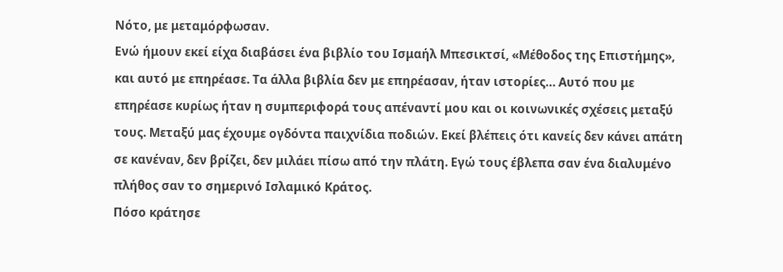Νότο, με μεταμόρφωσαν.
Ενώ ήμουν εκεί είχα διαβάσει ένα βιβλίο του Ισμαήλ Μπεσικτσί, «Μέθοδος της Επιστήμης», και αυτό με επηρέασε. Τα άλλα βιβλία δεν με επηρέασαν, ήταν ιστορίες… Αυτό που με επηρέασε κυρίως ήταν η συμπεριφορά τους απέναντί μου και οι κοινωνικές σχέσεις μεταξύ τους. Μεταξύ μας έχουμε ογδόντα παιχνίδια ποδιών. Εκεί βλέπεις ότι κανείς δεν κάνει απάτη σε κανέναν, δεν βρίζει, δεν μιλάει πίσω από την πλάτη. Εγώ τους έβλεπα σαν ένα διαλυμένο πλήθος σαν το σημερινό Ισλαμικό Κράτος.
Πόσο κράτησε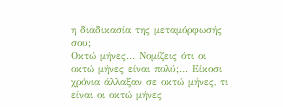η διαδικασία της μεταμόρφωσής σου;
Οκτώ μήνες… Νομίζεις ότι οι οκτώ μήνες είναι πολύ;… Είκοσι χρόνια άλλαξαν σε οκτώ μήνες, τι είναι οι οκτώ μήνες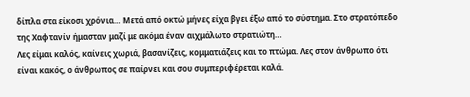δίπλα στα είκοσι χρόνια… Μετά από οκτώ μήνες είχα βγει έξω από το σύστημα. Στο στρατόπεδο της Χαφτανίν ήμασταν μαζί με ακόμα έναν αιχμάλωτο στρατιώτη…
Λες είμαι καλός, καίνεις χωριά, βασανίζεις, κομματιάζεις και το πτώμα. Λες στον άνθρωπο ότι είναι κακός, ο άνθρωπος σε παίρνει και σου συμπεριφέρεται καλά.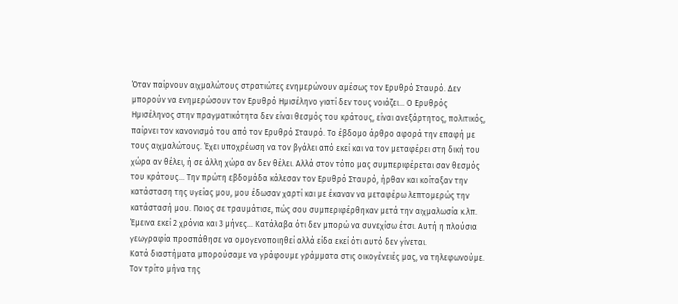Όταν παίρνουν αιχμαλώτους στρατιώτες ενημερώνουν αμέσως τον Ερυθρό Σταυρό. Δεν μπορούν να ενημερώσουν τον Ερυθρό Ημισέληνο γιατί δεν τους νοιάζει… Ο Ερυθρός Ημισέληνος στην πραγματικότητα δεν είναι θεσμός του κράτους, είναι ανεξάρτητος, πολιτικός, παίρνει τον κανονισμό του από τον Ερυθρό Σταυρό. Το έβδομο άρθρο αφορά την επαφή με τους αιχμαλώτους. Έχει υποχρέωση να τον βγάλει από εκεί και να τον μεταφέρει στη δική του χώρα αν θέλει, ή σε άλλη χώρα αν δεν θέλει. Αλλά στον τόπο μας συμπεριφέρεται σαν θεσμός του κράτους… Την πρώτη εβδομάδα κάλεσαν τον Ερυθρό Σταυρό, ήρθαν και κοίταξαν την κατάσταση της υγείας μου, μου έδωσαν χαρτί και με έκαναν να μεταφέρω λεπτομερώς την κατάστασή μου. Ποιος σε τραυμάτισε, πώς σου συμπεριφέρθηκαν μετά την αιχμαλωσία κ.λπ.
Έμεινα εκεί 2 χρόνια και 3 μήνες… Κατάλαβα ότι δεν μπορώ να συνεχίσω έτσι. Αυτή η πλούσια γεωγραφία προσπάθησε να ομογενοποιηθεί αλλά είδα εκεί ότι αυτό δεν γίνεται.
Κατά διαστήματα μπορούσαμε να γράφουμε γράμματα στις οικογένειές μας, να τηλεφωνούμε. Τον τρίτο μήνα της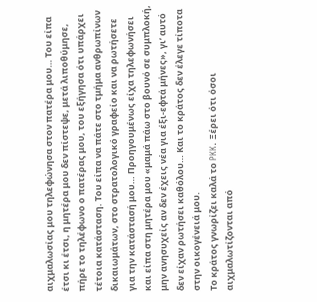αιχμαλωσίας μου τηλεφώνησα στον πατέρα μου… Του είπα έτσι κι έτσι, η μητέρα μου δεν πίστεψε, μετά λιποθύμησε, πήρε το τηλέφωνο ο πατέρας μου, του εξήγησα ότι υπάρχει τέτοια κατάσταση. Του είπα να πάτε στο τμήμα ανθρωπίνων δικαιωμάτων, στο στρατολογικό γραφείο και να ρωτήσετε για την κατάστασή μου… Προηγουμένως είχα τηλεφωνήσει και είπα στη μητέρα μου «μαμά πάω στο βουνό σε συμπλοκή, μην ανησυχείς αν δεν έχεις νέα για έξι-εφτά μήνες», γι’ αυτό δεν είχαν ρωτήσει καθόλου… Και το κράτος δεν έλεγε τίποτα στην οικογένειά μου.
Το κράτος γνωρίζει καλά το PKK. Ξέρει ότι όσοι αιχμαλωτίζονται από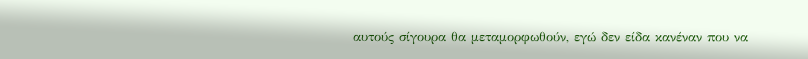αυτούς σίγουρα θα μεταμορφωθούν, εγώ δεν είδα κανέναν που να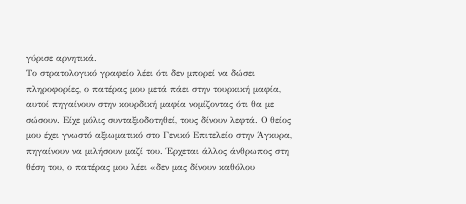γύρισε αρνητικά.
Το στρατολογικό γραφείο λέει ότι δεν μπορεί να δώσει πληροφορίες, ο πατέρας μου μετά πάει στην τουρκική μαφία, αυτοί πηγαίνουν στην κουρδική μαφία νομίζοντας ότι θα με σώσουν. Είχε μόλις συνταξιοδοτηθεί, τους δίνουν λεφτά. Ο θείος μου έχει γνωστό αξιωματικό στο Γενικό Επιτελείο στην Άγκυρα, πηγαίνουν να μιλήσουν μαζί του. Έρχεται άλλος άνθρωπος στη θέση του, ο πατέρας μου λέει «δεν μας δίνουν καθόλου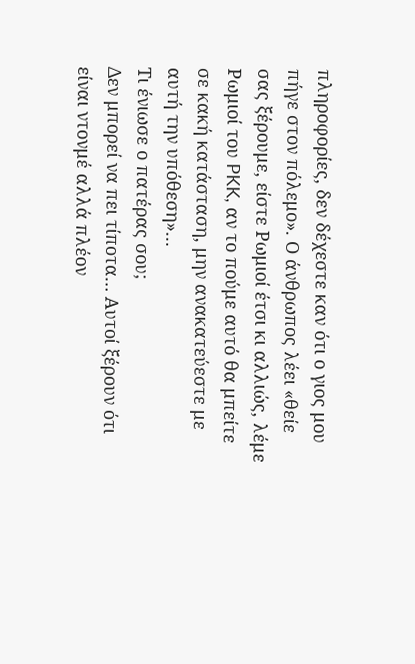πληροφορίες, δεν δέχεστε καν ότι ο γιος μου πήγε στον πόλεμο». Ο άνθρωπος λέει «θείε σας ξέρουμε, είστε Ρωμιοί έτσι κι αλλιώς, λέμε Ρωμιοί του PKK, αν το πούμε αυτό θα μπείτε σε κακή κατάσταση, μην ανακατεύεστε με αυτή την υπόθεση»…
Τι ένιωσε ο πατέρας σου;
Δεν μπορεί να πει τίποτα… Αυτοί ξέρουν ότι είναι ντονμέ αλλά πλέον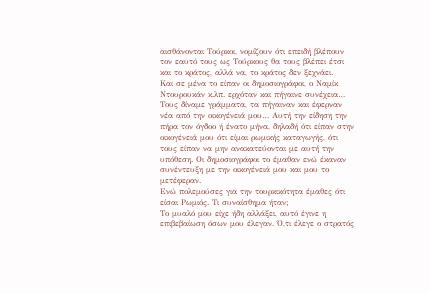αισθάνονται Τούρκοι, νομίζουν ότι επειδή βλέπουν τον εαυτό τους ως Τούρκους θα τους βλέπει έτσι και το κράτος, αλλά να, το κράτος δεν ξεχνάει.
Και σε μένα το είπαν οι δημοσιογράφοι, ο Ναμίκ Ντουρουκάν κ.λπ. ερχόταν και πήγαινε συνέχεια… Τους δίναμε γράμματα, τα πήγαιναν και έφερναν νέα από την οικογένειά μου… Αυτή την είδηση την πήρα τον όγδοο ή ένατο μήνα, δηλαδή ότι είπαν στην οικογένειά μου ότι είμαι ρωμικής καταγωγής, ότι τους είπαν να μην ανακατεύονται με αυτή την υπόθεση. Οι δημοσιογράφοι το έμαθαν ενώ έκαναν συνέντευξη με την οικογένειά μου και μου το μετέφεραν.
Ενώ πολεμούσες για την τουρκικότητα έμαθες ότι είσαι Ρωμιός. Τι συναίσθημα ήταν;
Το μυαλό μου είχε ήδη αλλάξει, αυτό έγινε η επιβεβαίωση όσων μου έλεγαν. Ό,τι έλεγε ο στρατός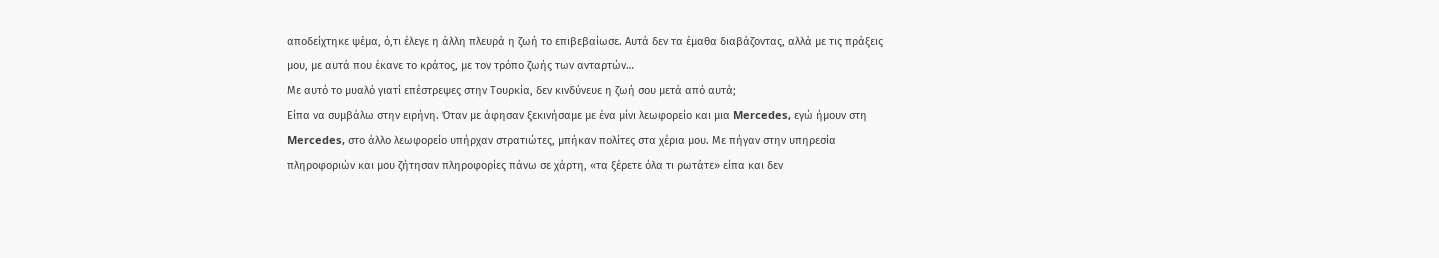αποδείχτηκε ψέμα, ό,τι έλεγε η άλλη πλευρά η ζωή το επιβεβαίωσε. Αυτά δεν τα έμαθα διαβάζοντας, αλλά με τις πράξεις μου, με αυτά που έκανε το κράτος, με τον τρόπο ζωής των ανταρτών…
Με αυτό το μυαλό γιατί επέστρεψες στην Τουρκία, δεν κινδύνευε η ζωή σου μετά από αυτά;
Είπα να συμβάλω στην ειρήνη. Όταν με άφησαν ξεκινήσαμε με ένα μίνι λεωφορείο και μια Mercedes, εγώ ήμουν στη Mercedes, στο άλλο λεωφορείο υπήρχαν στρατιώτες, μπήκαν πολίτες στα χέρια μου. Με πήγαν στην υπηρεσία πληροφοριών και μου ζήτησαν πληροφορίες πάνω σε χάρτη, «τα ξέρετε όλα τι ρωτάτε» είπα και δεν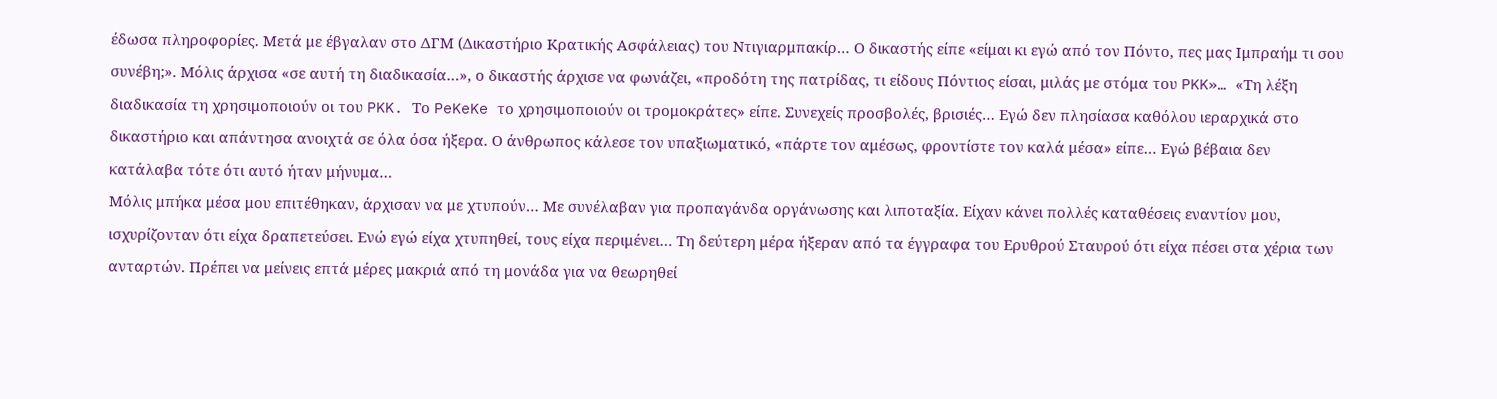έδωσα πληροφορίες. Μετά με έβγαλαν στο ΔΓΜ (Δικαστήριο Κρατικής Ασφάλειας) του Ντιγιαρμπακίρ… Ο δικαστής είπε «είμαι κι εγώ από τον Πόντο, πες μας Ιμπραήμ τι σου συνέβη;». Μόλις άρχισα «σε αυτή τη διαδικασία…», ο δικαστής άρχισε να φωνάζει, «προδότη της πατρίδας, τι είδους Πόντιος είσαι, μιλάς με στόμα του PKK»… «Τη λέξη διαδικασία τη χρησιμοποιούν οι του PKK. Το PeKeKe το χρησιμοποιούν οι τρομοκράτες» είπε. Συνεχείς προσβολές, βρισιές… Εγώ δεν πλησίασα καθόλου ιεραρχικά στο δικαστήριο και απάντησα ανοιχτά σε όλα όσα ήξερα. Ο άνθρωπος κάλεσε τον υπαξιωματικό, «πάρτε τον αμέσως, φροντίστε τον καλά μέσα» είπε… Εγώ βέβαια δεν κατάλαβα τότε ότι αυτό ήταν μήνυμα…
Μόλις μπήκα μέσα μου επιτέθηκαν, άρχισαν να με χτυπούν… Με συνέλαβαν για προπαγάνδα οργάνωσης και λιποταξία. Είχαν κάνει πολλές καταθέσεις εναντίον μου, ισχυρίζονταν ότι είχα δραπετεύσει. Ενώ εγώ είχα χτυπηθεί, τους είχα περιμένει… Τη δεύτερη μέρα ήξεραν από τα έγγραφα του Ερυθρού Σταυρού ότι είχα πέσει στα χέρια των ανταρτών. Πρέπει να μείνεις επτά μέρες μακριά από τη μονάδα για να θεωρηθεί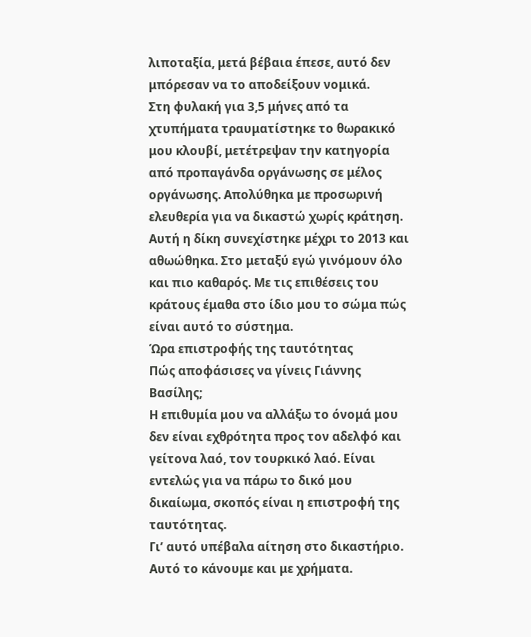λιποταξία, μετά βέβαια έπεσε, αυτό δεν μπόρεσαν να το αποδείξουν νομικά.
Στη φυλακή για 3,5 μήνες από τα χτυπήματα τραυματίστηκε το θωρακικό μου κλουβί, μετέτρεψαν την κατηγορία από προπαγάνδα οργάνωσης σε μέλος οργάνωσης. Απολύθηκα με προσωρινή ελευθερία για να δικαστώ χωρίς κράτηση. Αυτή η δίκη συνεχίστηκε μέχρι το 2013 και αθωώθηκα. Στο μεταξύ εγώ γινόμουν όλο και πιο καθαρός. Με τις επιθέσεις του κράτους έμαθα στο ίδιο μου το σώμα πώς είναι αυτό το σύστημα.
Ώρα επιστροφής της ταυτότητας
Πώς αποφάσισες να γίνεις Γιάννης Βασίλης;
Η επιθυμία μου να αλλάξω το όνομά μου δεν είναι εχθρότητα προς τον αδελφό και γείτονα λαό, τον τουρκικό λαό. Είναι εντελώς για να πάρω το δικό μου δικαίωμα, σκοπός είναι η επιστροφή της ταυτότητας.
Γι’ αυτό υπέβαλα αίτηση στο δικαστήριο. Αυτό το κάνουμε και με χρήματα.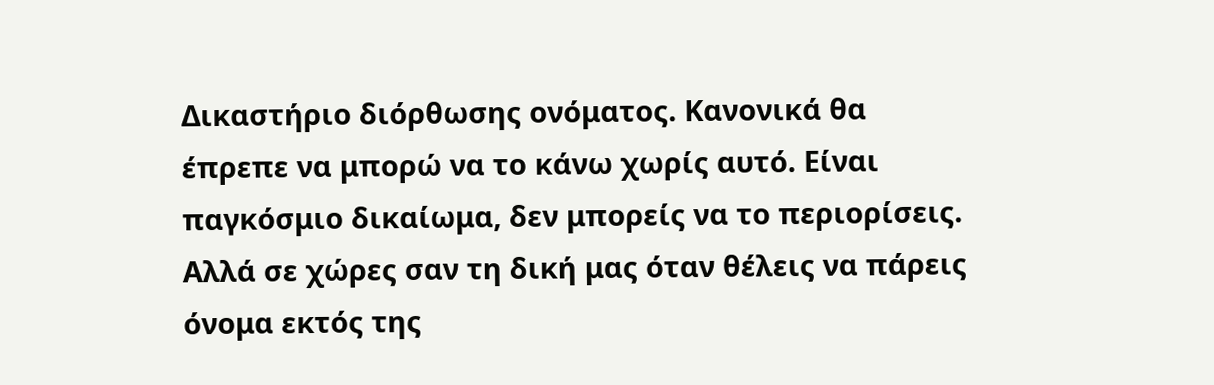Δικαστήριο διόρθωσης ονόματος. Κανονικά θα έπρεπε να μπορώ να το κάνω χωρίς αυτό. Είναι παγκόσμιο δικαίωμα, δεν μπορείς να το περιορίσεις. Αλλά σε χώρες σαν τη δική μας όταν θέλεις να πάρεις όνομα εκτός της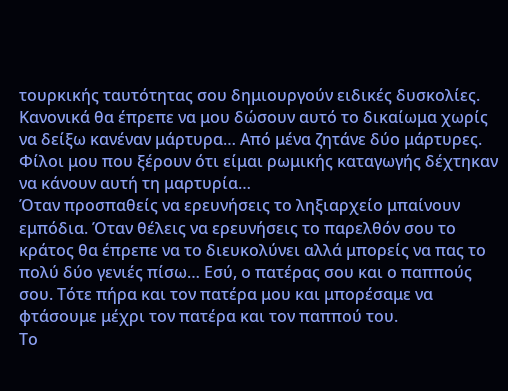τουρκικής ταυτότητας σου δημιουργούν ειδικές δυσκολίες. Κανονικά θα έπρεπε να μου δώσουν αυτό το δικαίωμα χωρίς να δείξω κανέναν μάρτυρα… Από μένα ζητάνε δύο μάρτυρες. Φίλοι μου που ξέρουν ότι είμαι ρωμικής καταγωγής δέχτηκαν να κάνουν αυτή τη μαρτυρία…
Όταν προσπαθείς να ερευνήσεις το ληξιαρχείο μπαίνουν εμπόδια. Όταν θέλεις να ερευνήσεις το παρελθόν σου το κράτος θα έπρεπε να το διευκολύνει αλλά μπορείς να πας το πολύ δύο γενιές πίσω… Εσύ, ο πατέρας σου και ο παππούς σου. Τότε πήρα και τον πατέρα μου και μπορέσαμε να φτάσουμε μέχρι τον πατέρα και τον παππού του.
Το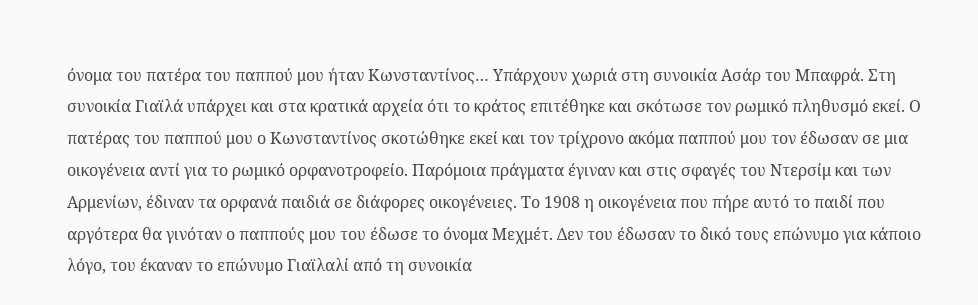όνομα του πατέρα του παππού μου ήταν Κωνσταντίνος… Υπάρχουν χωριά στη συνοικία Ασάρ του Μπαφρά. Στη συνοικία Γιαϊλά υπάρχει και στα κρατικά αρχεία ότι το κράτος επιτέθηκε και σκότωσε τον ρωμικό πληθυσμό εκεί. Ο πατέρας του παππού μου ο Κωνσταντίνος σκοτώθηκε εκεί και τον τρίχρονο ακόμα παππού μου τον έδωσαν σε μια οικογένεια αντί για το ρωμικό ορφανοτροφείο. Παρόμοια πράγματα έγιναν και στις σφαγές του Ντερσίμ και των Αρμενίων, έδιναν τα ορφανά παιδιά σε διάφορες οικογένειες. Το 1908 η οικογένεια που πήρε αυτό το παιδί που αργότερα θα γινόταν ο παππούς μου του έδωσε το όνομα Μεχμέτ. Δεν του έδωσαν το δικό τους επώνυμο για κάποιο λόγο, του έκαναν το επώνυμο Γιαϊλαλί από τη συνοικία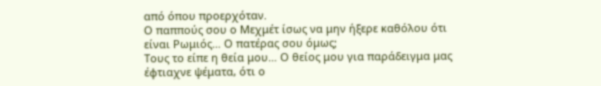από όπου προερχόταν.
Ο παππούς σου ο Μεχμέτ ίσως να μην ήξερε καθόλου ότι είναι Ρωμιός… Ο πατέρας σου όμως;
Τους το είπε η θεία μου… Ο θείος μου για παράδειγμα μας έφτιαχνε ψέματα, ότι ο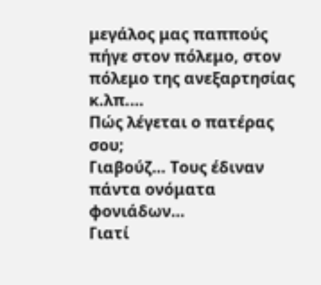μεγάλος μας παππούς πήγε στον πόλεμο, στον πόλεμο της ανεξαρτησίας κ.λπ.…
Πώς λέγεται ο πατέρας σου;
Γιαβούζ… Τους έδιναν πάντα ονόματα φονιάδων…
Γιατί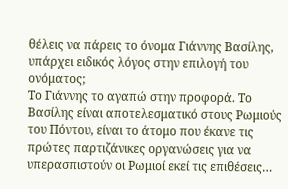θέλεις να πάρεις το όνομα Γιάννης Βασίλης, υπάρχει ειδικός λόγος στην επιλογή του ονόματος;
Το Γιάννης το αγαπώ στην προφορά. Το Βασίλης είναι αποτελεσματικό στους Ρωμιούς του Πόντου, είναι το άτομο που έκανε τις πρώτες παρτιζάνικες οργανώσεις για να υπερασπιστούν οι Ρωμιοί εκεί τις επιθέσεις…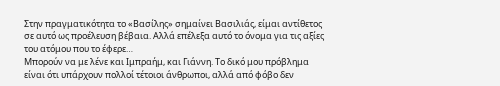Στην πραγματικότητα το «Βασίλης» σημαίνει Βασιλιάς, είμαι αντίθετος σε αυτό ως προέλευση βέβαια. Αλλά επέλεξα αυτό το όνομα για τις αξίες του ατόμου που το έφερε…
Μπορούν να με λένε και Ιμπραήμ, και Γιάννη. Το δικό μου πρόβλημα είναι ότι υπάρχουν πολλοί τέτοιοι άνθρωποι, αλλά από φόβο δεν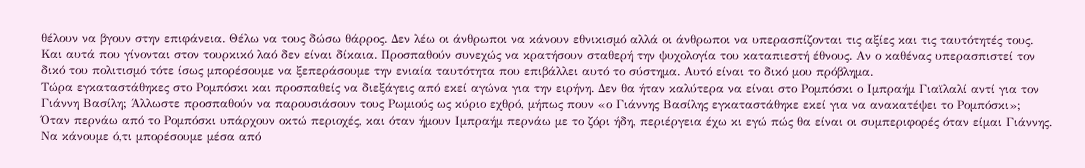θέλουν να βγουν στην επιφάνεια. Θέλω να τους δώσω θάρρος. Δεν λέω οι άνθρωποι να κάνουν εθνικισμό αλλά οι άνθρωποι να υπερασπίζονται τις αξίες και τις ταυτότητές τους. Και αυτά που γίνονται στον τουρκικό λαό δεν είναι δίκαια. Προσπαθούν συνεχώς να κρατήσουν σταθερή την ψυχολογία του καταπιεστή έθνους. Αν ο καθένας υπερασπιστεί τον δικό του πολιτισμό τότε ίσως μπορέσουμε να ξεπεράσουμε την ενιαία ταυτότητα που επιβάλλει αυτό το σύστημα. Αυτό είναι το δικό μου πρόβλημα.
Τώρα εγκαταστάθηκες στο Ρομπόσκι και προσπαθείς να διεξάγεις από εκεί αγώνα για την ειρήνη. Δεν θα ήταν καλύτερα να είναι στο Ρομπόσκι ο Ιμπραήμ Γιαϊλαλί αντί για τον Γιάννη Βασίλη; Άλλωστε προσπαθούν να παρουσιάσουν τους Ρωμιούς ως κύριο εχθρό, μήπως πουν «ο Γιάννης Βασίλης εγκαταστάθηκε εκεί για να ανακατέψει το Ρομπόσκι»;
Όταν περνάω από το Ρομπόσκι υπάρχουν οκτώ περιοχές, και όταν ήμουν Ιμπραήμ περνάω με το ζόρι ήδη, περιέργεια έχω κι εγώ πώς θα είναι οι συμπεριφορές όταν είμαι Γιάννης.
Να κάνουμε ό,τι μπορέσουμε μέσα από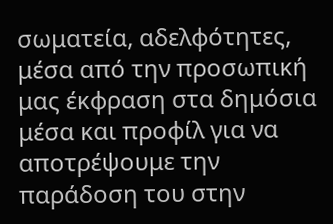σωματεία, αδελφότητες, μέσα από την προσωπική μας έκφραση στα δημόσια μέσα και προφίλ για να αποτρέψουμε την παράδοση του στην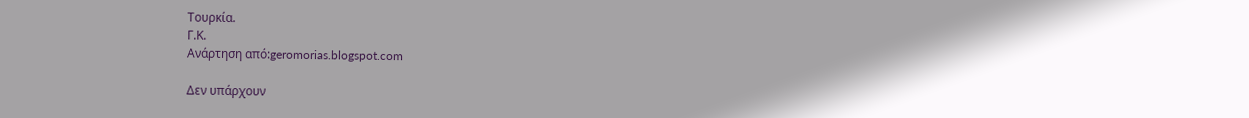Τουρκία.
Γ.Κ.
Ανάρτηση από:geromorias.blogspot.com

Δεν υπάρχουν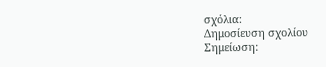σχόλια:
Δημοσίευση σχολίου
Σημείωση: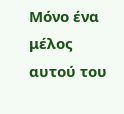Μόνο ένα μέλος αυτού του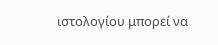ιστολογίου μπορεί να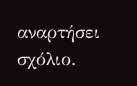αναρτήσει σχόλιο.